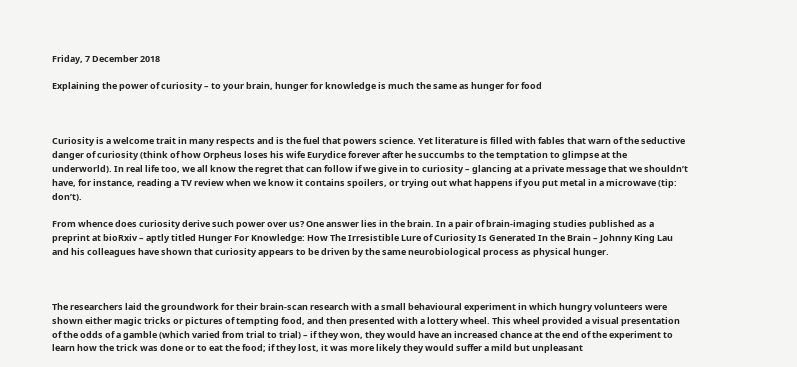Friday, 7 December 2018

Explaining the power of curiosity – to your brain, hunger for knowledge is much the same as hunger for food



Curiosity is a welcome trait in many respects and is the fuel that powers science. Yet literature is filled with fables that warn of the seductive danger of curiosity (think of how Orpheus loses his wife Eurydice forever after he succumbs to the temptation to glimpse at the underworld). In real life too, we all know the regret that can follow if we give in to curiosity – glancing at a private message that we shouldn’t have, for instance, reading a TV review when we know it contains spoilers, or trying out what happens if you put metal in a microwave (tip: don’t).

From whence does curiosity derive such power over us? One answer lies in the brain. In a pair of brain-imaging studies published as a preprint at bioRxiv – aptly titled Hunger For Knowledge: How The Irresistible Lure of Curiosity Is Generated In the Brain – Johnny King Lau and his colleagues have shown that curiosity appears to be driven by the same neurobiological process as physical hunger.



The researchers laid the groundwork for their brain-scan research with a small behavioural experiment in which hungry volunteers were shown either magic tricks or pictures of tempting food, and then presented with a lottery wheel. This wheel provided a visual presentation of the odds of a gamble (which varied from trial to trial) – if they won, they would have an increased chance at the end of the experiment to learn how the trick was done or to eat the food; if they lost, it was more likely they would suffer a mild but unpleasant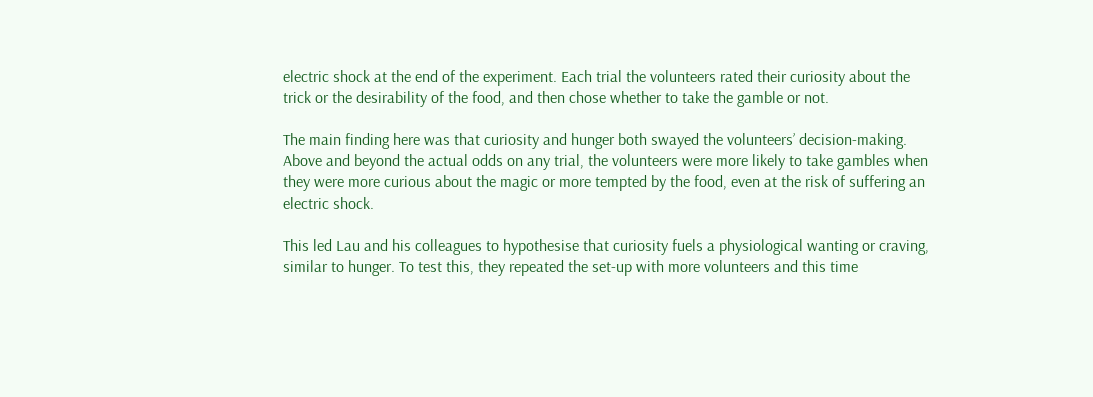electric shock at the end of the experiment. Each trial the volunteers rated their curiosity about the trick or the desirability of the food, and then chose whether to take the gamble or not.

The main finding here was that curiosity and hunger both swayed the volunteers’ decision-making. Above and beyond the actual odds on any trial, the volunteers were more likely to take gambles when they were more curious about the magic or more tempted by the food, even at the risk of suffering an electric shock.

This led Lau and his colleagues to hypothesise that curiosity fuels a physiological wanting or craving, similar to hunger. To test this, they repeated the set-up with more volunteers and this time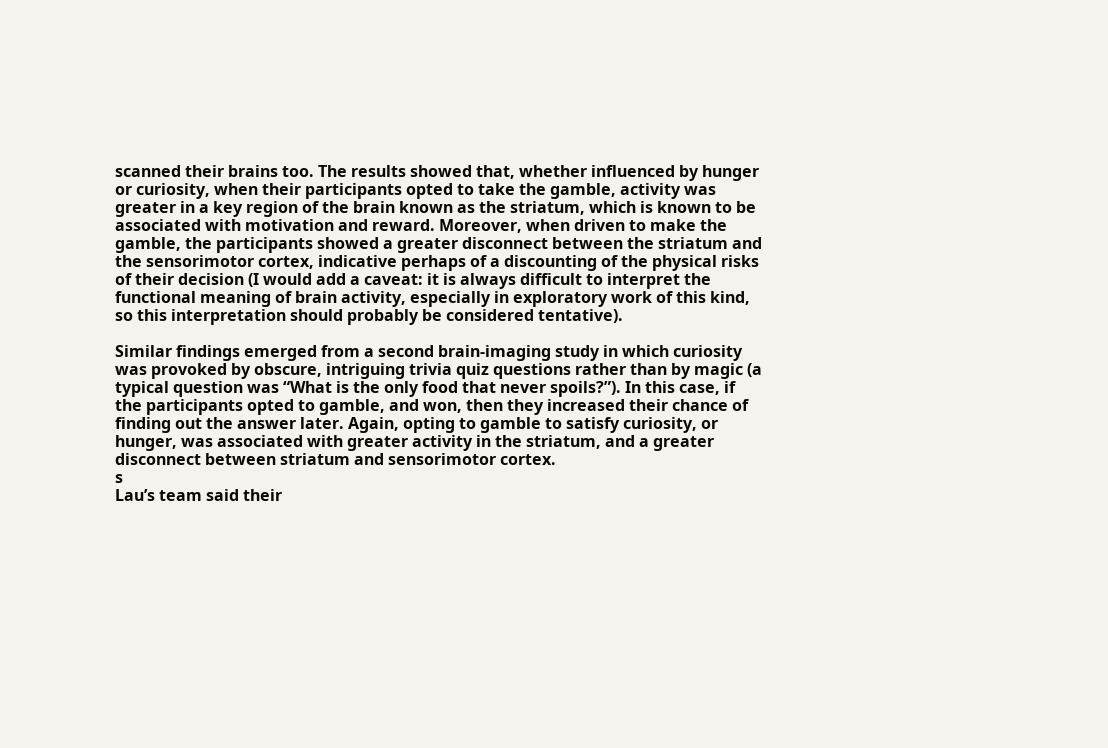scanned their brains too. The results showed that, whether influenced by hunger or curiosity, when their participants opted to take the gamble, activity was greater in a key region of the brain known as the striatum, which is known to be associated with motivation and reward. Moreover, when driven to make the gamble, the participants showed a greater disconnect between the striatum and the sensorimotor cortex, indicative perhaps of a discounting of the physical risks of their decision (I would add a caveat: it is always difficult to interpret the functional meaning of brain activity, especially in exploratory work of this kind, so this interpretation should probably be considered tentative).

Similar findings emerged from a second brain-imaging study in which curiosity was provoked by obscure, intriguing trivia quiz questions rather than by magic (a typical question was “What is the only food that never spoils?”). In this case, if the participants opted to gamble, and won, then they increased their chance of finding out the answer later. Again, opting to gamble to satisfy curiosity, or hunger, was associated with greater activity in the striatum, and a greater disconnect between striatum and sensorimotor cortex.
s
Lau’s team said their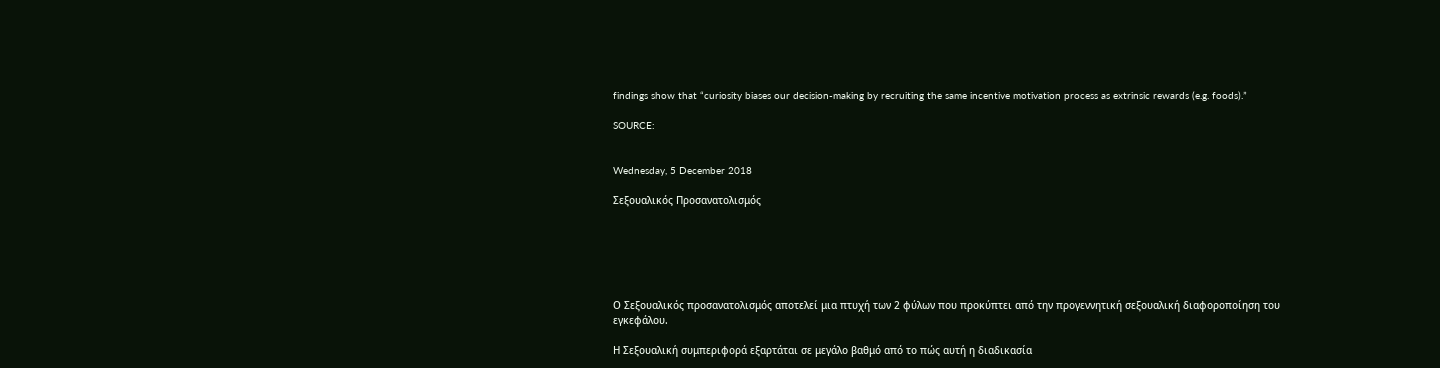findings show that “curiosity biases our decision-making by recruiting the same incentive motivation process as extrinsic rewards (e.g. foods).”

SOURCE:


Wednesday, 5 December 2018

Σεξουαλικός Προσανατολισμός






Ο Σεξουαλικός προσανατολισμός αποτελεί μια πτυχή των 2 φύλων που προκύπτει από την προγεννητική σεξουαλική διαφοροποίηση του εγκεφάλου.

Η Σεξουαλική συμπεριφορά εξαρτάται σε μεγάλο βαθμό από το πώς αυτή η διαδικασία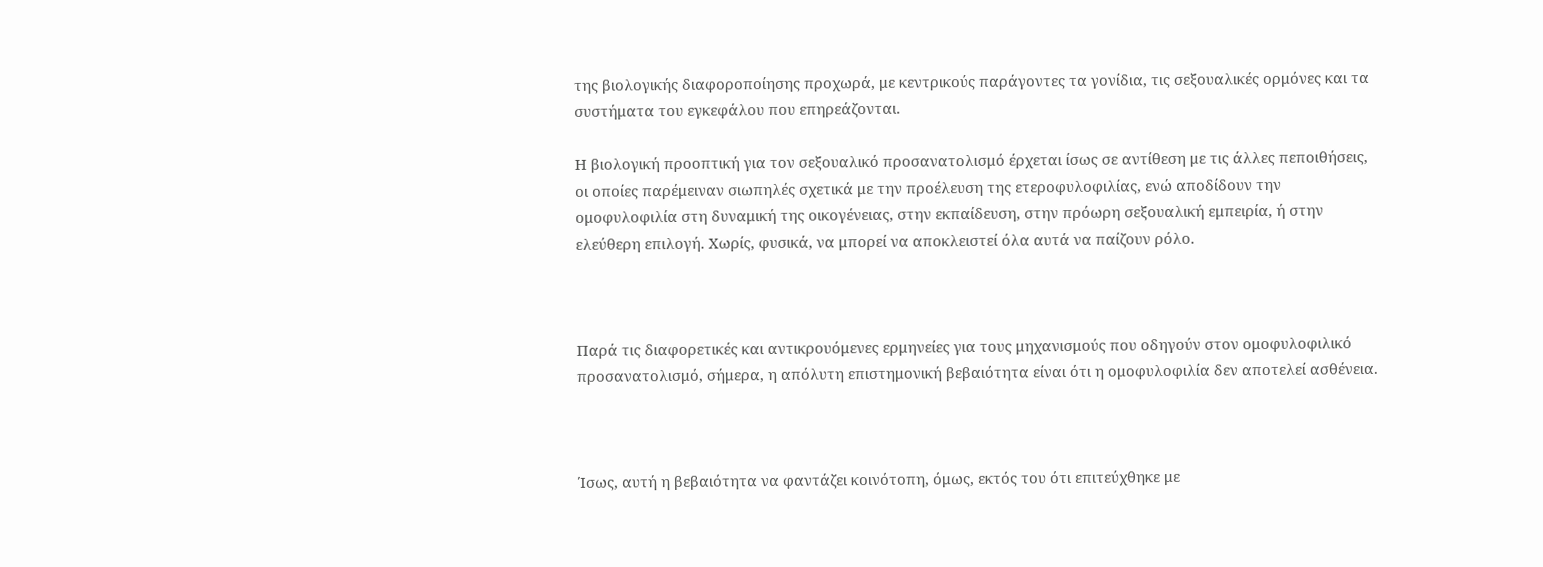της βιολογικής διαφοροποίησης προχωρά, με κεντρικούς παράγοντες τα γονίδια, τις σεξουαλικές ορμόνες και τα συστήματα του εγκεφάλου που επηρεάζονται.

Η βιολογική προοπτική για τον σεξουαλικό προσανατολισμό έρχεται ίσως σε αντίθεση με τις άλλες πεποιθήσεις, οι οποίες παρέμειναν σιωπηλές σχετικά με την προέλευση της ετεροφυλοφιλίας, ενώ αποδίδουν την ομοφυλοφιλία στη δυναμική της οικογένειας, στην εκπαίδευση, στην πρόωρη σεξουαλική εμπειρία, ή στην ελεύθερη επιλογή. Χωρίς, φυσικά, να μπορεί να αποκλειστεί όλα αυτά να παίζουν ρόλο.



Παρά τις διαφορετικές και αντικρουόμενες ερμηνείες για τους μηχανισμούς που οδηγούν στον ομοφυλοφιλικό προσανατολισμό, σήμερα, η απόλυτη επιστημονική βεβαιότητα είναι ότι η ομοφυλοφιλία δεν αποτελεί ασθένεια.



Ίσως, αυτή η βεβαιότητα να φαντάζει κοινότοπη, όμως, εκτός του ότι επιτεύχθηκε με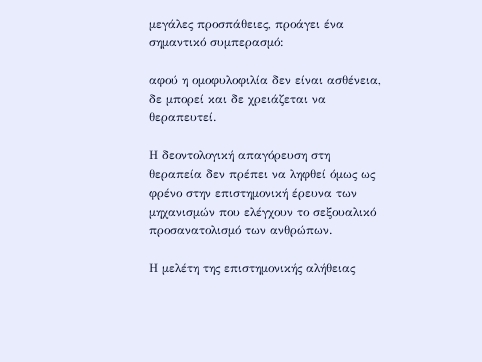μεγάλες προσπάθειες, προάγει ένα σημαντικό συμπερασμό:

αφού η ομοφυλοφιλία δεν είναι ασθένεια, δε μπορεί και δε χρειάζεται να θεραπευτεί.

Η δεοντολογική απαγόρευση στη θεραπεία δεν πρέπει να ληφθεί όμως ως φρένο στην επιστημονική έρευνα των μηχανισμών που ελέγχουν το σεξουαλικό προσανατολισμό των ανθρώπων.

Η μελέτη της επιστημονικής αλήθειας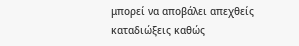μπορεί να αποβάλει απεχθείς καταδιώξεις καθώς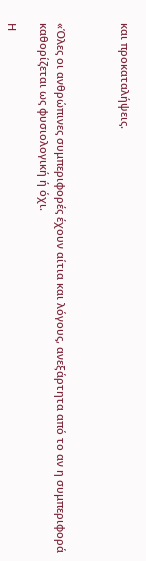και προκαταλήψεις.



«Όλες οι ανθρώπινες συμπεριφορές έχουν αίτια και λόγους, ανεξάρτητα από το αν η συμπεριφορά καθορίζεται ως φυσιολογική ή όχι.

Η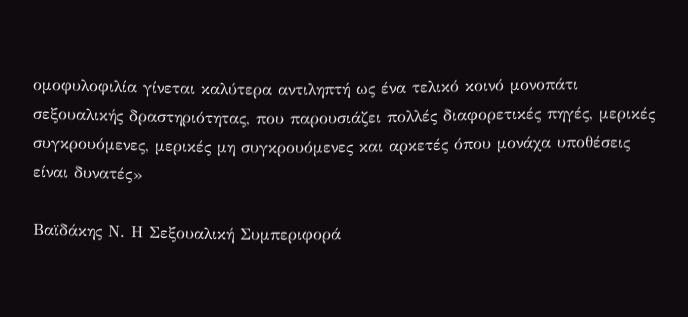ομοφυλοφιλία γίνεται καλύτερα αντιληπτή ως ένα τελικό κοινό μονοπάτι σεξουαλικής δραστηριότητας, που παρουσιάζει πολλές διαφορετικές πηγές, μερικές συγκρουόμενες, μερικές μη συγκρουόμενες και αρκετές όπου μονάχα υποθέσεις είναι δυνατές»

Βαϊδάκης Ν. Η Σεξουαλική Συμπεριφορά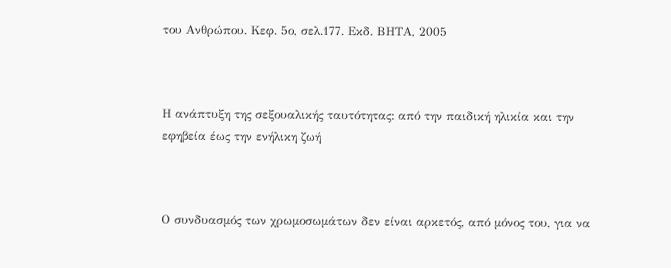του Ανθρώπου. Κεφ. 5ο, σελ.177. Εκδ. ΒΗΤΑ, 2005



Η ανάπτυξη της σεξουαλικής ταυτότητας: από την παιδική ηλικία και την εφηβεία έως την ενήλικη ζωή



Ο συνδυασμός των χρωμοσωμάτων δεν είναι αρκετός, από μόνος του, για να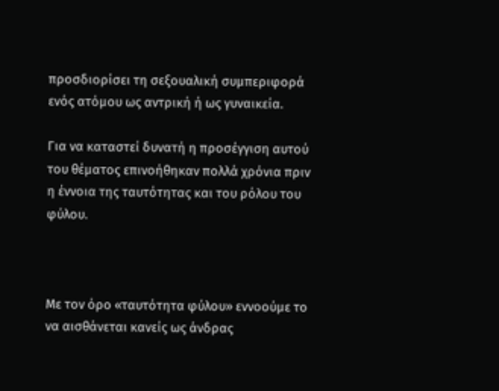προσδιορίσει τη σεξουαλική συμπεριφορά ενός ατόμου ως αντρική ή ως γυναικεία.

Για να καταστεί δυνατή η προσέγγιση αυτού του θέματος επινοήθηκαν πολλά χρόνια πριν η έννοια της ταυτότητας και του ρόλου του φύλου.



Με τον όρο «ταυτότητα φύλου» εννοούμε το να αισθάνεται κανείς ως άνδρας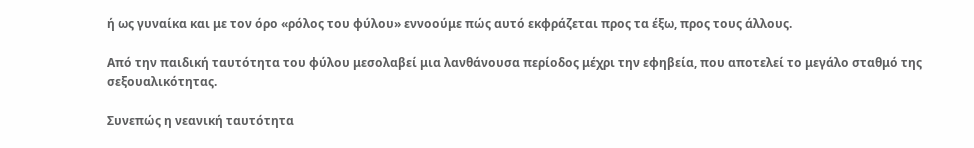ή ως γυναίκα και με τον όρο «ρόλος του φύλου» εννοούμε πώς αυτό εκφράζεται προς τα έξω, προς τους άλλους.

Από την παιδική ταυτότητα του φύλου μεσολαβεί μια λανθάνουσα περίοδος μέχρι την εφηβεία, που αποτελεί το μεγάλο σταθμό της σεξουαλικότητας.

Συνεπώς η νεανική ταυτότητα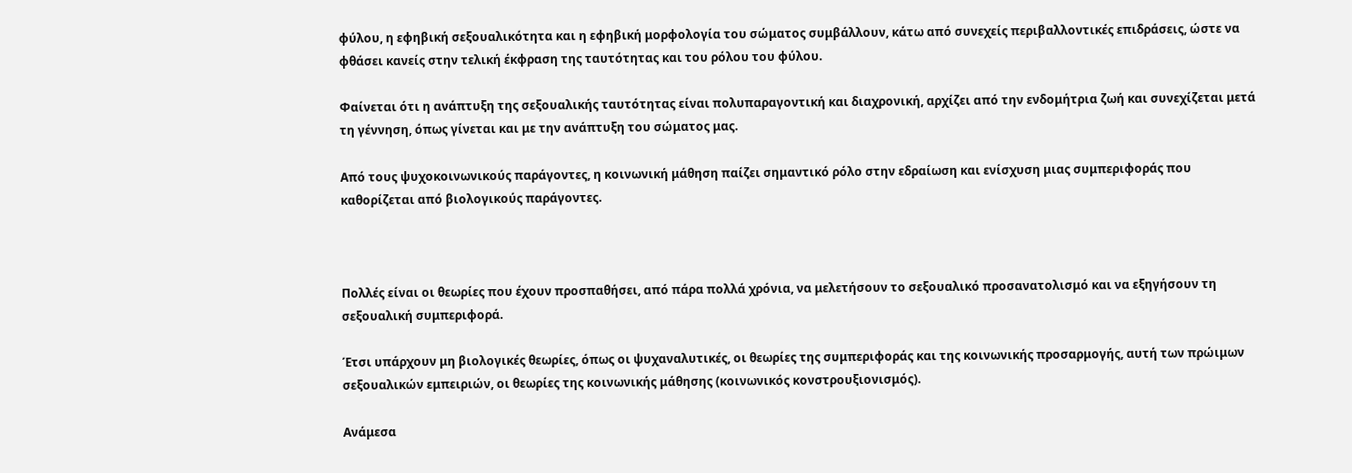φύλου, η εφηβική σεξουαλικότητα και η εφηβική μορφολογία του σώματος συμβάλλουν, κάτω από συνεχείς περιβαλλοντικές επιδράσεις, ώστε να φθάσει κανείς στην τελική έκφραση της ταυτότητας και του ρόλου του φύλου.

Φαίνεται ότι η ανάπτυξη της σεξουαλικής ταυτότητας είναι πολυπαραγοντική και διαχρονική, αρχίζει από την ενδομήτρια ζωή και συνεχίζεται μετά τη γέννηση, όπως γίνεται και με την ανάπτυξη του σώματος μας.

Από τους ψυχοκοινωνικούς παράγοντες, η κοινωνική μάθηση παίζει σημαντικό ρόλο στην εδραίωση και ενίσχυση μιας συμπεριφοράς που καθορίζεται από βιολογικούς παράγοντες.



Πολλές είναι οι θεωρίες που έχουν προσπαθήσει, από πάρα πολλά χρόνια, να μελετήσουν το σεξουαλικό προσανατολισμό και να εξηγήσουν τη σεξουαλική συμπεριφορά.

Έτσι υπάρχουν μη βιολογικές θεωρίες, όπως οι ψυχαναλυτικές, οι θεωρίες της συμπεριφοράς και της κοινωνικής προσαρμογής, αυτή των πρώιμων σεξουαλικών εμπειριών, οι θεωρίες της κοινωνικής μάθησης (κοινωνικός κονστρουξιονισμός).

Ανάμεσα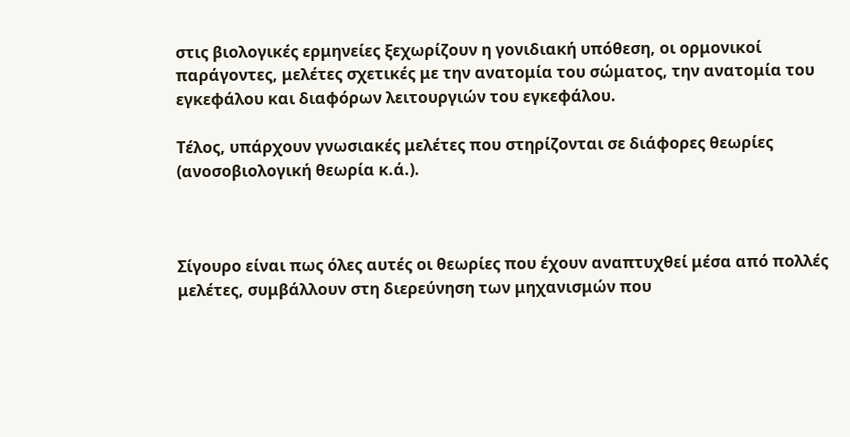στις βιολογικές ερμηνείες ξεχωρίζουν η γονιδιακή υπόθεση, οι ορμονικοί παράγοντες, μελέτες σχετικές με την ανατομία του σώματος, την ανατομία του εγκεφάλου και διαφόρων λειτουργιών του εγκεφάλου.

Τέλος, υπάρχουν γνωσιακές μελέτες που στηρίζονται σε διάφορες θεωρίες (ανοσοβιολογική θεωρία κ.ά.).



Σίγουρο είναι πως όλες αυτές οι θεωρίες που έχουν αναπτυχθεί μέσα από πολλές μελέτες, συμβάλλουν στη διερεύνηση των μηχανισμών που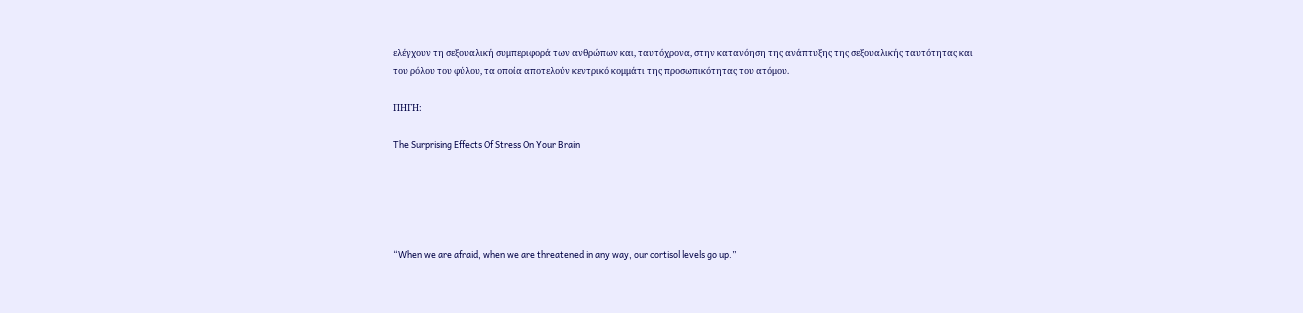ελέγχουν τη σεξουαλική συμπεριφορά των ανθρώπων και, ταυτόχρονα, στην κατανόηση της ανάπτυξης της σεξουαλικής ταυτότητας και του ρόλου του φύλου, τα οποία αποτελούν κεντρικό κομμάτι της προσωπικότητας του ατόμου.

ΠΗΓΗ:

The Surprising Effects Of Stress On Your Brain





“When we are afraid, when we are threatened in any way, our cortisol levels go up.”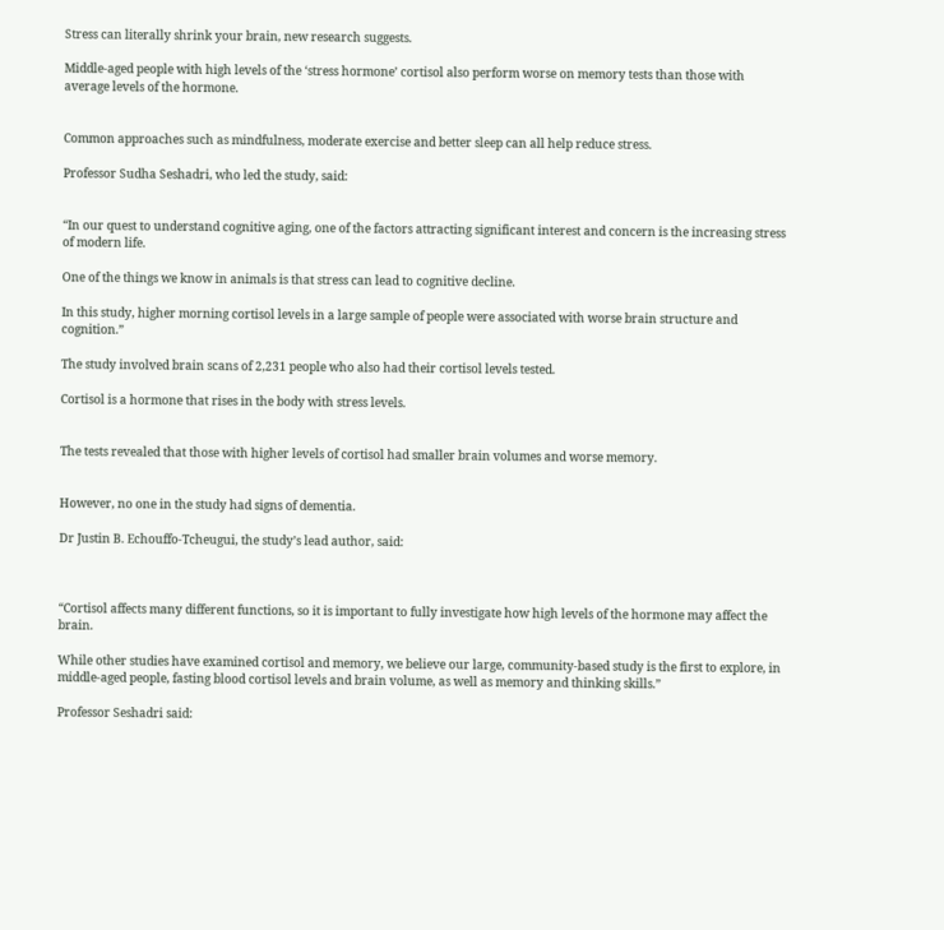Stress can literally shrink your brain, new research suggests.

Middle-aged people with high levels of the ‘stress hormone’ cortisol also perform worse on memory tests than those with average levels of the hormone.


Common approaches such as mindfulness, moderate exercise and better sleep can all help reduce stress.

Professor Sudha Seshadri, who led the study, said:


“In our quest to understand cognitive aging, one of the factors attracting significant interest and concern is the increasing stress of modern life.

One of the things we know in animals is that stress can lead to cognitive decline.

In this study, higher morning cortisol levels in a large sample of people were associated with worse brain structure and cognition.”

The study involved brain scans of 2,231 people who also had their cortisol levels tested.

Cortisol is a hormone that rises in the body with stress levels.


The tests revealed that those with higher levels of cortisol had smaller brain volumes and worse memory.


However, no one in the study had signs of dementia.

Dr Justin B. Echouffo-Tcheugui, the study’s lead author, said:



“Cortisol affects many different functions, so it is important to fully investigate how high levels of the hormone may affect the brain.

While other studies have examined cortisol and memory, we believe our large, community-based study is the first to explore, in middle-aged people, fasting blood cortisol levels and brain volume, as well as memory and thinking skills.”

Professor Seshadri said: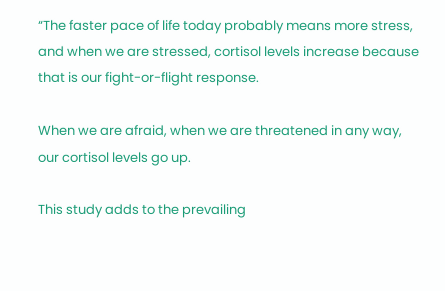“The faster pace of life today probably means more stress, and when we are stressed, cortisol levels increase because that is our fight-or-flight response.

When we are afraid, when we are threatened in any way, our cortisol levels go up.

This study adds to the prevailing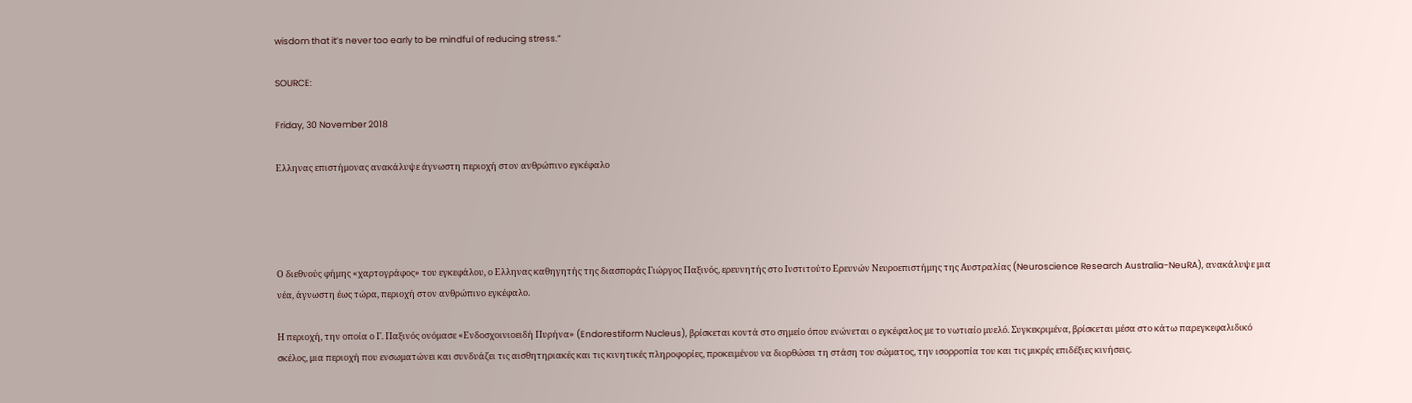wisdom that it’s never too early to be mindful of reducing stress.”

SOURCE:

Friday, 30 November 2018

Ελληνας επιστήμονας ανακάλυψε άγνωστη περιοχή στον ανθρώπινο εγκέφαλο




Ο διεθνούς φήμης «χαρτογράφος» του εγκεφάλου, ο Ελληνας καθηγητής της διασποράς Γιώργος Παξινός, ερευνητής στο Ινστιτούτο Ερευνών Νευροεπιστήμης της Αυστραλίας (Neuroscience Research Australia-NeuRA), ανακάλυψε μια νέα, άγνωστη έως τώρα, περιοχή στον ανθρώπινο εγκέφαλο.

Η περιοχή, την οποία ο Γ. Παξινός ονόμασε «Ενδοσχοινιοειδή Πυρήνα» (Endorestiform Nucleus), βρίσκεται κοντά στο σημείο όπου ενώνεται ο εγκέφαλος με το νωτιαίο μυελό. Συγκεκριμένα, βρίσκεται μέσα στο κάτω παρεγκεφαλιδικό σκέλος, μια περιοχή που ενσωματώνει και συνδυάζει τις αισθητηριακές και τις κινητικές πληροφορίες, προκειμένου να διορθώσει τη στάση του σώματος, την ισορροπία του και τις μικρές επιδέξιες κινήσεις.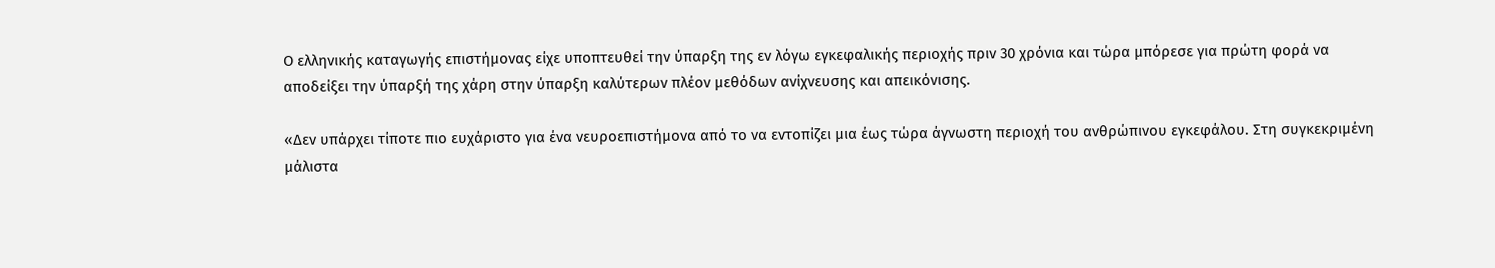Ο ελληνικής καταγωγής επιστήμονας είχε υποπτευθεί την ύπαρξη της εν λόγω εγκεφαλικής περιοχής πριν 30 χρόνια και τώρα μπόρεσε για πρώτη φορά να αποδείξει την ύπαρξή της χάρη στην ύπαρξη καλύτερων πλέον μεθόδων ανίχνευσης και απεικόνισης.

«Δεν υπάρχει τίποτε πιο ευχάριστο για ένα νευροεπιστήμονα από το να εντοπίζει μια έως τώρα άγνωστη περιοχή του ανθρώπινου εγκεφάλου. Στη συγκεκριμένη μάλιστα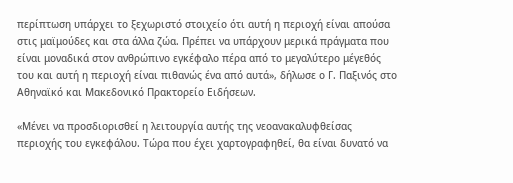περίπτωση υπάρχει το ξεχωριστό στοιχείο ότι αυτή η περιοχή είναι απούσα στις μαϊμούδες και στα άλλα ζώα. Πρέπει να υπάρχουν μερικά πράγματα που είναι μοναδικά στον ανθρώπινο εγκέφαλο πέρα από το μεγαλύτερο μέγεθός του και αυτή η περιοχή είναι πιθανώς ένα από αυτά», δήλωσε ο Γ. Παξινός στο Αθηναϊκό και Μακεδονικό Πρακτορείο Ειδήσεων.

«Μένει να προσδιορισθεί η λειτουργία αυτής της νεοανακαλυφθείσας περιοχής του εγκεφάλου. Τώρα που έχει χαρτογραφηθεί, θα είναι δυνατό να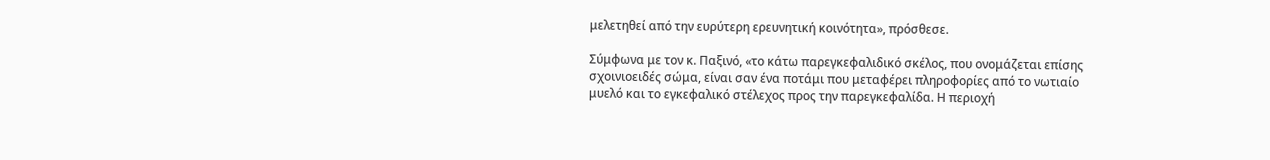μελετηθεί από την ευρύτερη ερευνητική κοινότητα», πρόσθεσε.

Σύμφωνα με τον κ. Παξινό, «το κάτω παρεγκεφαλιδικό σκέλος, που ονομάζεται επίσης σχοινιοειδές σώμα, είναι σαν ένα ποτάμι που μεταφέρει πληροφορίες από το νωτιαίο μυελό και το εγκεφαλικό στέλεχος προς την παρεγκεφαλίδα. Η περιοχή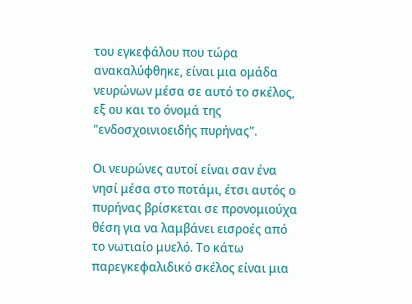του εγκεφάλου που τώρα ανακαλύφθηκε, είναι μια ομάδα νευρώνων μέσα σε αυτό το σκέλος, εξ ου και το όνομά της "ενδοσχοινιοειδής πυρήνας".

Οι νευρώνες αυτοί είναι σαν ένα νησί μέσα στο ποτάμι, έτσι αυτός ο πυρήνας βρίσκεται σε προνομιούχα θέση για να λαμβάνει εισροές από το νωτιαίο μυελό. Το κάτω παρεγκεφαλιδικό σκέλος είναι μια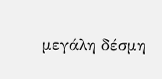μεγάλη δέσμη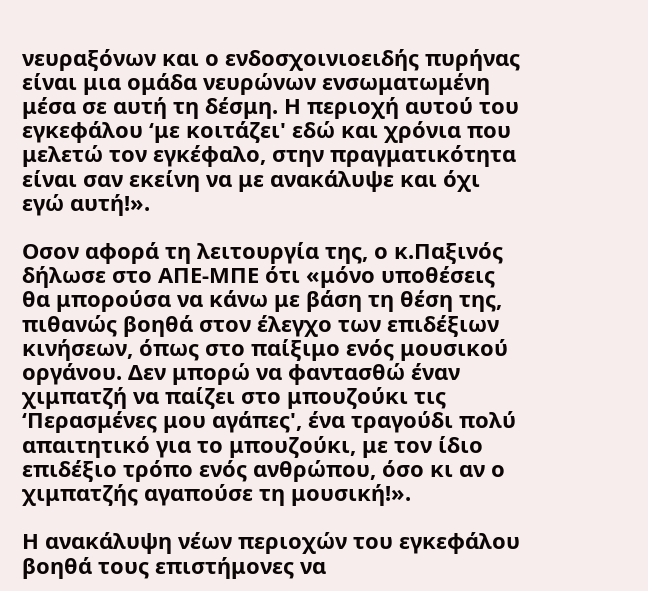νευραξόνων και ο ενδοσχοινιοειδής πυρήνας είναι μια ομάδα νευρώνων ενσωματωμένη μέσα σε αυτή τη δέσμη. Η περιοχή αυτού του εγκεφάλου ‘με κοιτάζει' εδώ και χρόνια που μελετώ τον εγκέφαλο, στην πραγματικότητα είναι σαν εκείνη να με ανακάλυψε και όχι εγώ αυτή!».

Οσον αφορά τη λειτουργία της, ο κ.Παξινός δήλωσε στο ΑΠΕ-ΜΠΕ ότι «μόνο υποθέσεις θα μπορούσα να κάνω με βάση τη θέση της, πιθανώς βοηθά στον έλεγχο των επιδέξιων κινήσεων, όπως στο παίξιμο ενός μουσικού οργάνου. Δεν μπορώ να φαντασθώ έναν χιμπατζή να παίζει στο μπουζούκι τις ‘Περασμένες μου αγάπες', ένα τραγούδι πολύ απαιτητικό για το μπουζούκι, με τον ίδιο επιδέξιο τρόπο ενός ανθρώπου, όσο κι αν ο χιμπατζής αγαπούσε τη μουσική!».

Η ανακάλυψη νέων περιοχών του εγκεφάλου βοηθά τους επιστήμονες να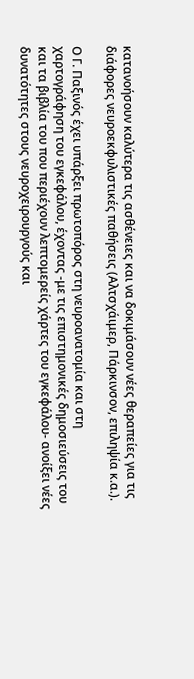κατανοήσουν καλύτερα τις ασθένειες και να δοκιμάσουν νέες θεραπείες για τις διάφορες νευροεκφυλιστικές παθήσεις (Αλτσχάιμερ, Πάρκινσον, επιληψία κ.α.).

Ο Γ. Παξινός έχει υπάρξει πρωτοπόρος στη νευροανατομία και στη χαρτογράφηση του εγκεφάλου, έχοντας -με τις επιστημονικές δημοσιεύσεις του και τα βιβλία του που περιέχουν λεπτομερείς χάρτες του εγκεφάλου- ανοίξει νέες δυνατότητες στους νευροχειρουργούς και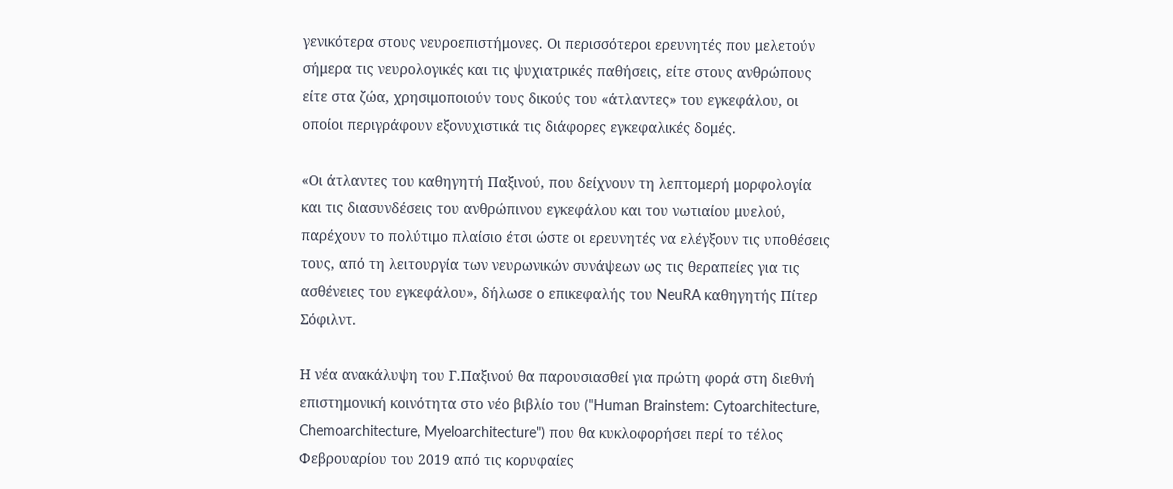γενικότερα στους νευροεπιστήμονες. Οι περισσότεροι ερευνητές που μελετούν σήμερα τις νευρολογικές και τις ψυχιατρικές παθήσεις, είτε στους ανθρώπους είτε στα ζώα, χρησιμοποιούν τους δικούς του «άτλαντες» του εγκεφάλου, οι οποίοι περιγράφουν εξονυχιστικά τις διάφορες εγκεφαλικές δομές.

«Οι άτλαντες του καθηγητή Παξινού, που δείχνουν τη λεπτομερή μορφολογία και τις διασυνδέσεις του ανθρώπινου εγκεφάλου και του νωτιαίου μυελού, παρέχουν το πολύτιμο πλαίσιο έτσι ώστε οι ερευνητές να ελέγξουν τις υποθέσεις τους, από τη λειτουργία των νευρωνικών συνάψεων ως τις θεραπείες για τις ασθένειες του εγκεφάλου», δήλωσε ο επικεφαλής του NeuRA καθηγητής Πίτερ Σόφιλντ.

Η νέα ανακάλυψη του Γ.Παξινού θα παρουσιασθεί για πρώτη φορά στη διεθνή επιστημονική κοινότητα στο νέο βιβλίο του ("Human Brainstem: Cytoarchitecture, Chemoarchitecture, Myeloarchitecture") που θα κυκλοφορήσει περί το τέλος Φεβρουαρίου του 2019 από τις κορυφαίες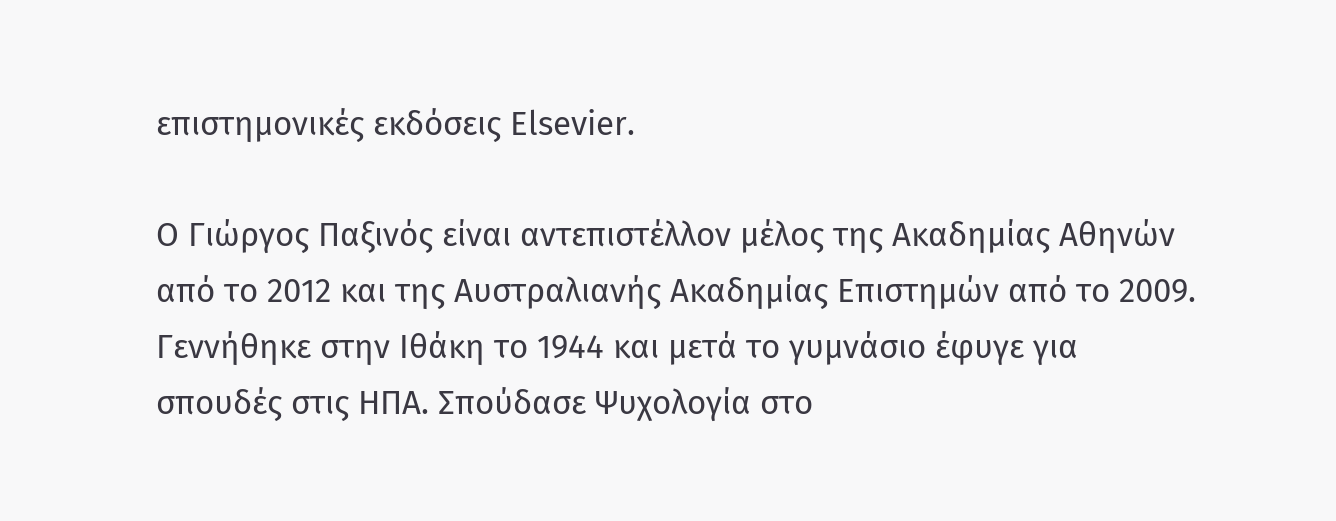επιστημονικές εκδόσεις Elsevier.

O Γιώργος Παξινός είναι αντεπιστέλλον μέλος της Ακαδημίας Αθηνών από το 2012 και της Αυστραλιανής Ακαδημίας Επιστημών από το 2009. Γεννήθηκε στην Ιθάκη το 1944 και μετά το γυμνάσιο έφυγε για σπουδές στις ΗΠΑ. Σπούδασε Ψυχολογία στο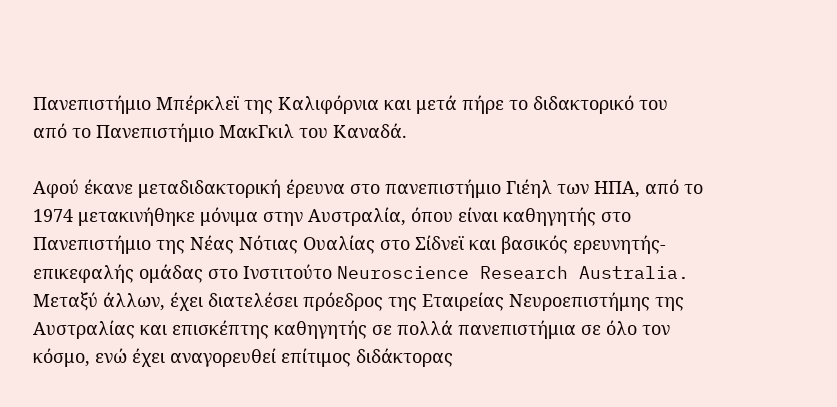Πανεπιστήμιο Μπέρκλεϊ της Καλιφόρνια και μετά πήρε το διδακτορικό του από το Πανεπιστήμιο ΜακΓκιλ του Καναδά.

Αφού έκανε μεταδιδακτορική έρευνα στο πανεπιστήμιο Γιέηλ των ΗΠΑ, από το 1974 μετακινήθηκε μόνιμα στην Αυστραλία, όπου είναι καθηγητής στο Πανεπιστήμιο της Νέας Νότιας Ουαλίας στο Σίδνεϊ και βασικός ερευνητής-επικεφαλής ομάδας στο Ινστιτούτο Neuroscience Research Australia. Μεταξύ άλλων, έχει διατελέσει πρόεδρος της Εταιρείας Νευροεπιστήμης της Αυστραλίας και επισκέπτης καθηγητής σε πολλά πανεπιστήμια σε όλο τον κόσμο, ενώ έχει αναγορευθεί επίτιμος διδάκτορας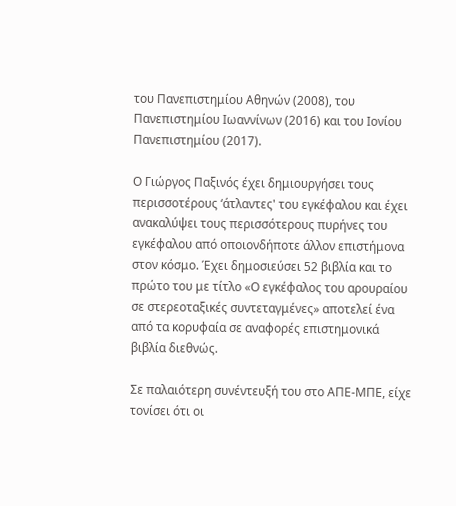του Πανεπιστημίου Αθηνών (2008), του Πανεπιστημίου Ιωαννίνων (2016) και του Ιονίου Πανεπιστημίου (2017).

Ο Γιώργος Παξινός έχει δημιουργήσει τους περισσοτέρους ‘άτλαντες' του εγκέφαλου και έχει ανακαλύψει τους περισσότερους πυρήνες του εγκέφαλου από οποιονδήποτε άλλον επιστήμονα στον κόσμο. Έχει δημοσιεύσει 52 βιβλία και το πρώτο του με τίτλο «Ο εγκέφαλος του αρουραίου σε στερεοταξικές συντεταγμένες» αποτελεί ένα από τα κορυφαία σε αναφορές επιστημονικά βιβλία διεθνώς.

Σε παλαιότερη συνέντευξή του στο ΑΠΕ-ΜΠΕ, είχε τονίσει ότι οι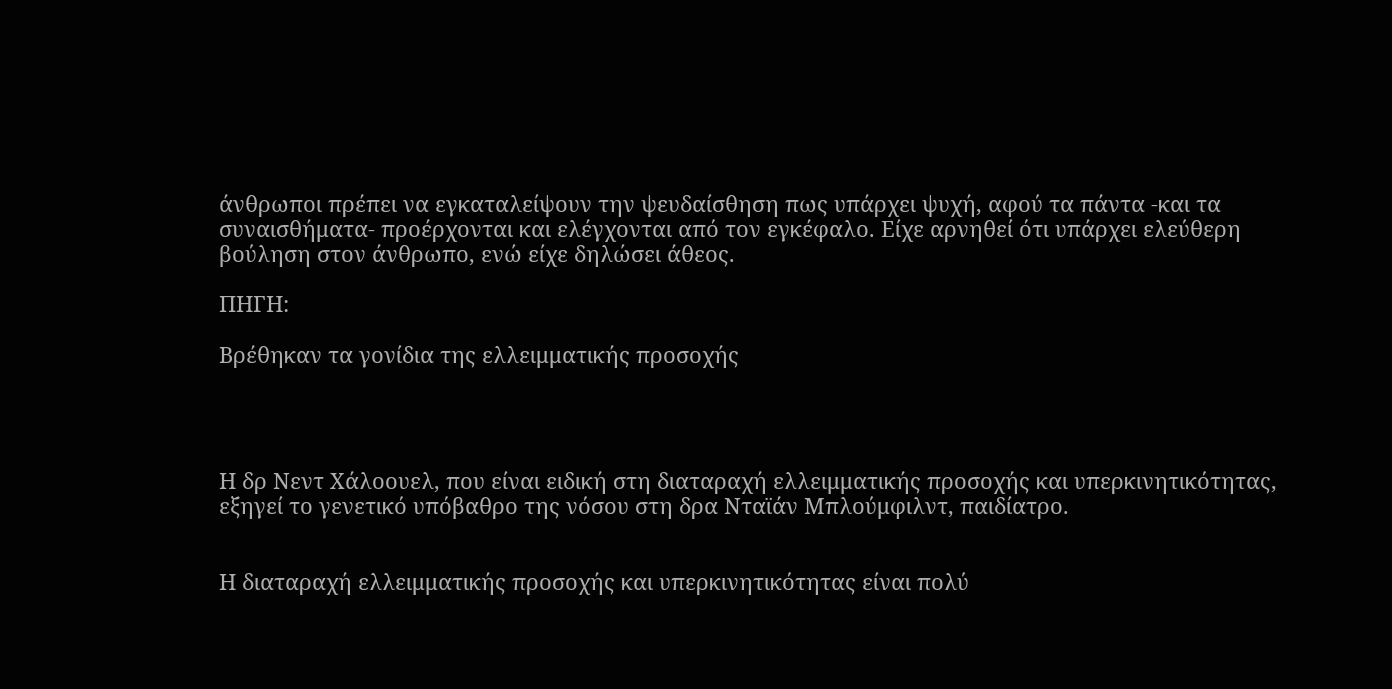άνθρωποι πρέπει να εγκαταλείψουν την ψευδαίσθηση πως υπάρχει ψυχή, αφού τα πάντα -και τα συναισθήματα- προέρχονται και ελέγχονται από τον εγκέφαλο. Είχε αρνηθεί ότι υπάρχει ελεύθερη βούληση στον άνθρωπο, ενώ είχε δηλώσει άθεος.

ΠΗΓΗ:

Βρέθηκαν τα γονίδια της ελλειμματικής προσοχής




Η δρ Νεντ Χάλοουελ, που είναι ειδική στη διαταραχή ελλειμματικής προσοχής και υπερκινητικότητας, εξηγεί το γενετικό υπόβαθρο της νόσου στη δρα Νταϊάν Μπλούμφιλντ, παιδίατρο.


Η διαταραχή ελλειμματικής προσοχής και υπερκινητικότητας είναι πολύ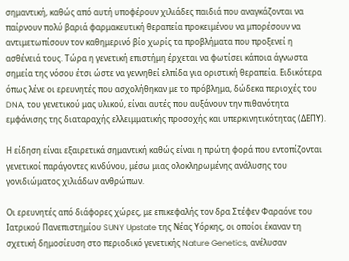σημαντική, καθώς από αυτή υποφέρουν χιλιάδες παιδιά που αναγκάζονται να παίρνουν πολύ βαριά φαρμακευτική θεραπεία προκειμένου να μπορέσουν να αντιμετωπίσουν τον καθημερινό βίο χωρίς τα προβλήματα που προξενεί η ασθένειά τους. Τώρα η γενετική επιστήμη έρχεται να φωτίσει κάποια άγνωστα σημεία της νόσου έτσι ώστε να γεννηθεί ελπίδα για οριστική θεραπεία. Ειδικότερα όπως λένε οι ερευνητές που ασχολήθηκαν με το πρόβλημα, δώδεκα περιοχές του DNA, του γενετικού μας υλικού, είναι αυτές που αυξάνουν την πιθανότητα εμφάνισης της διαταραχής ελλειμματικής προσοχής και υπερκινητικότητας (ΔΕΠΥ).

Η είδηση είναι εξαιρετικά σημαντική καθώς είναι η πρώτη φορά που εντοπίζονται γενετικοί παράγοντες κινδύνου, μέσω μιας ολοκληρωμένης ανάλυσης του γονιδιώματος χιλιάδων ανθρώπων.

Οι ερευνητές από διάφορες χώρες, με επικεφαλής τον δρα Στέφεν Φαραόνε του Ιατρικού Πανεπιστημίου SUNY Upstate της Νέας Υόρκης, οι οποίοι έκαναν τη σχετική δημοσίευση στο περιοδικό γενετικής Nature Genetics, ανέλυσαν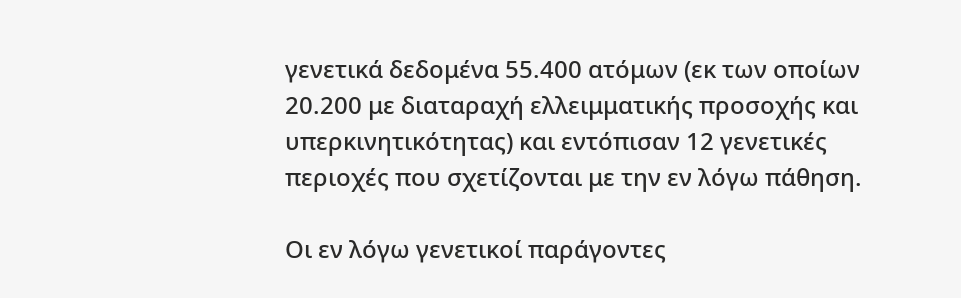γενετικά δεδομένα 55.400 ατόμων (εκ των οποίων 20.200 με διαταραχή ελλειμματικής προσοχής και υπερκινητικότητας) και εντόπισαν 12 γενετικές περιοχές που σχετίζονται με την εν λόγω πάθηση.

Οι εν λόγω γενετικοί παράγοντες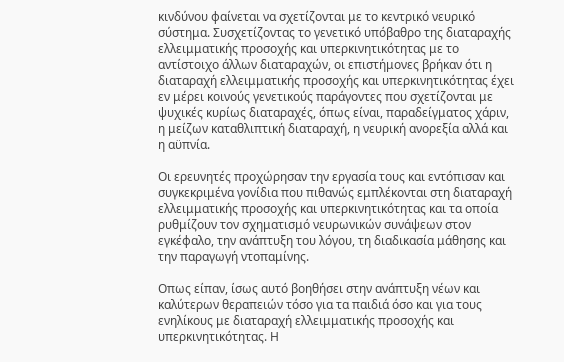κινδύνου φαίνεται να σχετίζονται με το κεντρικό νευρικό σύστημα. Συσχετίζοντας το γενετικό υπόβαθρο της διαταραχής ελλειμματικής προσοχής και υπερκινητικότητας με το αντίστοιχο άλλων διαταραχών, οι επιστήμονες βρήκαν ότι η διαταραχή ελλειμματικής προσοχής και υπερκινητικότητας έχει εν μέρει κοινούς γενετικούς παράγοντες που σχετίζονται με ψυχικές κυρίως διαταραχές, όπως είναι, παραδείγματος χάριν, η μείζων καταθλιπτική διαταραχή, η νευρική ανορεξία αλλά και η αϋπνία.

Οι ερευνητές προχώρησαν την εργασία τους και εντόπισαν και συγκεκριμένα γονίδια που πιθανώς εμπλέκονται στη διαταραχή ελλειμματικής προσοχής και υπερκινητικότητας και τα οποία ρυθμίζουν τον σχηματισμό νευρωνικών συνάψεων στον εγκέφαλο, την ανάπτυξη του λόγου, τη διαδικασία μάθησης και την παραγωγή ντοπαμίνης.

Οπως είπαν, ίσως αυτό βοηθήσει στην ανάπτυξη νέων και καλύτερων θεραπειών τόσο για τα παιδιά όσο και για τους ενηλίκους με διαταραχή ελλειμματικής προσοχής και υπερκινητικότητας. Η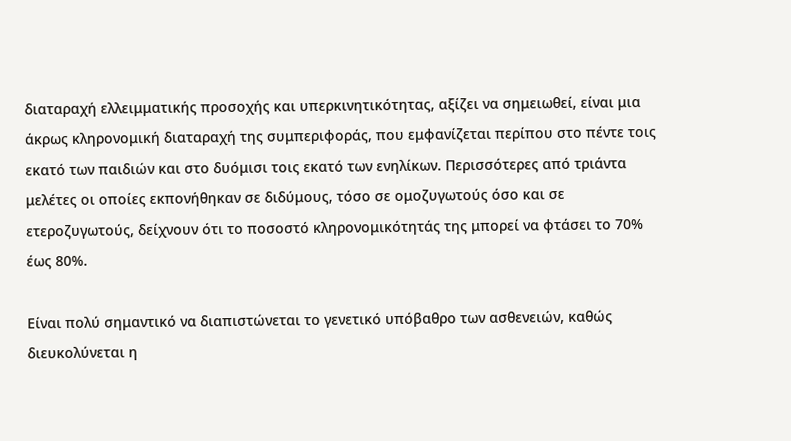διαταραχή ελλειμματικής προσοχής και υπερκινητικότητας, αξίζει να σημειωθεί, είναι μια άκρως κληρονομική διαταραχή της συμπεριφοράς, που εμφανίζεται περίπου στο πέντε τοις εκατό των παιδιών και στο δυόμισι τοις εκατό των ενηλίκων. Περισσότερες από τριάντα μελέτες οι οποίες εκπονήθηκαν σε διδύμους, τόσο σε ομοζυγωτούς όσο και σε ετεροζυγωτούς, δείχνουν ότι το ποσοστό κληρονομικότητάς της μπορεί να φτάσει το 70% έως 80%.

Είναι πολύ σημαντικό να διαπιστώνεται το γενετικό υπόβαθρο των ασθενειών, καθώς διευκολύνεται η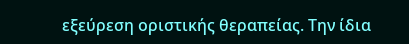εξεύρεση οριστικής θεραπείας. Την ίδια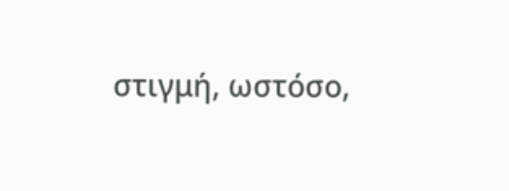στιγμή, ωστόσο,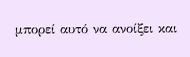μπορεί αυτό να ανοίξει και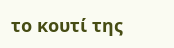το κουτί της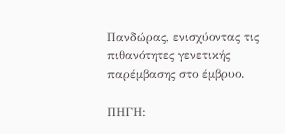Πανδώρας, ενισχύοντας τις πιθανότητες γενετικής παρέμβασης στο έμβρυο.

ΠΗΓΗ: